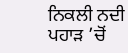ਨਿਕਲੀ ਨਦੀ ਪਹਾੜ ’ਚੋਂ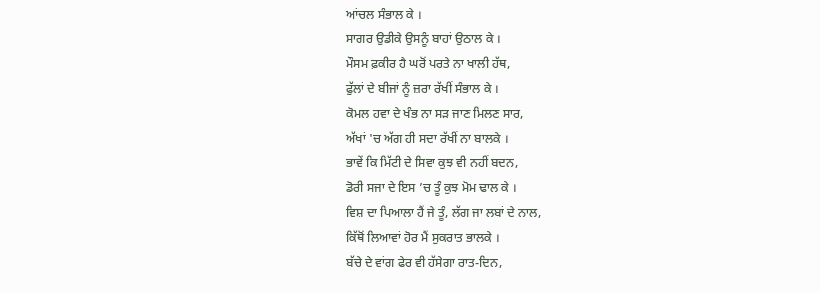ਆਂਚਲ ਸੰਭਾਲ ਕੇ ।
ਸਾਗਰ ਉਡੀਕੇ ਉਸਨੂੰ ਬਾਹਾਂ ਉਠਾਲ ਕੇ ।
ਮੌਸਮ ਫ਼ਕੀਰ ਹੈ ਘਰੋਂ ਪਰਤੇ ਨਾ ਖਾਲੀ ਹੱਥ,
ਫੁੱਲਾਂ ਦੇ ਬੀਜਾਂ ਨੂੰ ਜ਼ਰਾ ਰੱਖੀਂ ਸੰਭਾਲ ਕੇ ।
ਕੋਮਲ ਹਵਾ ਦੇ ਖੰਭ ਨਾ ਸੜ ਜਾਣ ਮਿਲਣ ਸਾਰ,
ਅੱਖਾਂ 'ਚ ਅੱਗ ਹੀ ਸਦਾ ਰੱਖੀਂ ਨਾ ਬਾਲਕੇ ।
ਭਾਵੇਂ ਕਿ ਮਿੱਟੀ ਦੇ ਸਿਵਾ ਕੁਝ ਵੀ ਨਹੀਂ ਬਦਨ,
ਡੋਰੀ ਸਜਾ ਦੇ ਇਸ ’ਚ ਤੂੰ ਕੁਝ ਮੋਮ ਢਾਲ ਕੇ ।
ਵਿਸ਼ ਦਾ ਪਿਆਲਾ ਹੈਂ ਜੇ ਤੂੰ, ਲੱਗ ਜਾ ਲਬਾਂ ਦੇ ਨਾਲ,
ਕਿੱਥੋਂ ਲਿਆਵਾਂ ਹੋਰ ਮੈਂ ਸੁਕਰਾਤ ਭਾਲਕੇ ।
ਬੱਚੇ ਦੇ ਵਾਂਗ ਫੇਰ ਵੀ ਹੱਸੇਗਾ ਰਾਤ-ਦਿਨ,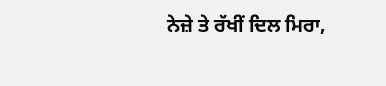ਨੇਜ਼ੇ ਤੇ ਰੱਖੀਂ ਦਿਲ ਮਿਰਾ,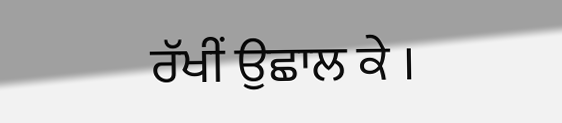ਰੱਖੀਂ ਉਛਾਲ ਕੇ ।